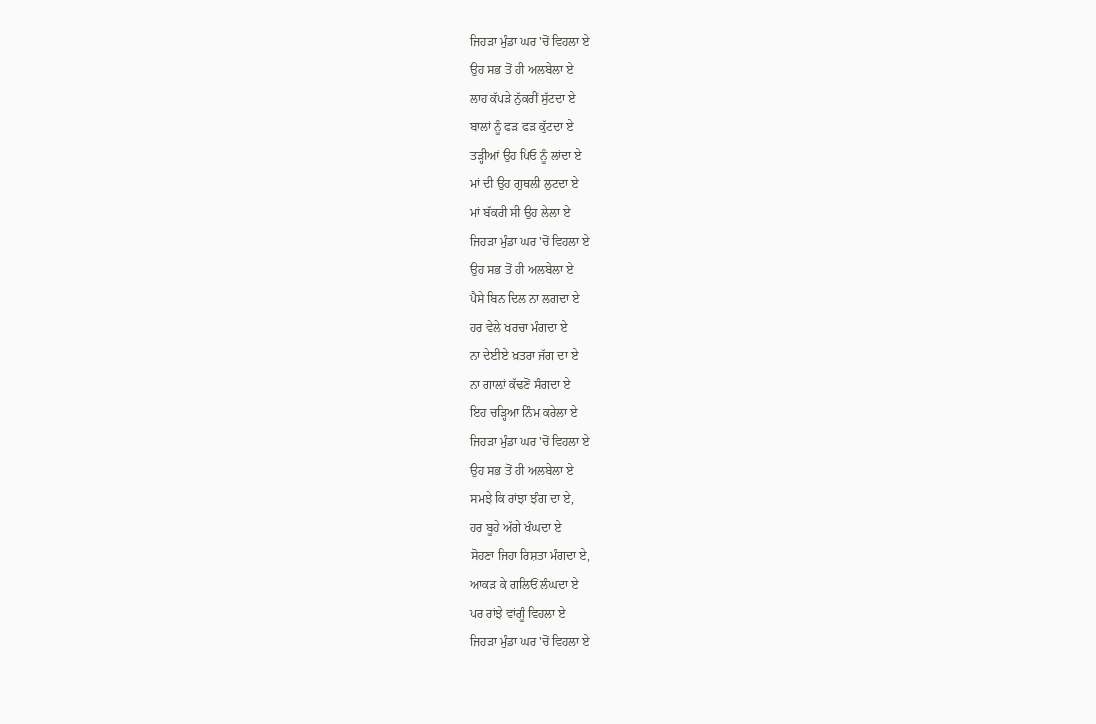ਜਿਹੜਾ ਮੁੰਡਾ ਘਰ 'ਚੋਂ ਵਿਹਲਾ ਏ
ਉਹ ਸਭ ਤੋਂ ਹੀ ਅਲਬੇਲਾ ਏ
ਲਾਹ ਕੱਪੜੇ ਨੁੱਕਰੀਂ ਸੁੱਟਦਾ ਏ
ਬਾਲਾਂ ਨੂੰ ਫੜ ਫੜ ਕੁੱਟਦਾ ਏ
ਤੜ੍ਹੀਆਂ ਉਹ ਪਿਓ ਨੂੰ ਲਾਂਦਾ ਏ
ਮਾਂ ਦੀ ਉਹ ਗੁਥਲੀ ਲੁਟਦਾ ਏ
ਮਾਂ ਬੱਕਰੀ ਸੀ ਉਹ ਲੇਲਾ ਏ
ਜਿਹੜਾ ਮੁੰਡਾ ਘਰ 'ਚੋਂ ਵਿਹਲਾ ਏ
ਉਹ ਸਭ ਤੋਂ ਹੀ ਅਲਬੇਲਾ ਏ
ਪੈਸੇ ਬਿਨ ਦਿਲ ਨਾ ਲਗਦਾ ਏ
ਹਰ ਵੇਲੇ ਖਰਚਾ ਮੰਗਦਾ ਏ
ਨਾ ਦੇਈਏ ਖ਼ਤਰਾ ਜੱਗ ਦਾ ਏ
ਨਾ ਗਾਲ਼ਾਂ ਕੱਢਣੋਂ ਸੰਗਦਾ ਏ
ਇਹ ਚੜ੍ਹਿਆ ਨਿੰਮ ਕਰੇਲਾ ਏ
ਜਿਹੜਾ ਮੁੰਡਾ ਘਰ 'ਚੋਂ ਵਿਹਲਾ ਏ
ਉਹ ਸਭ ਤੋਂ ਹੀ ਅਲਬੇਲਾ ਏ
ਸਮਝੇ ਕਿ ਰਾਂਝਾ ਝੰਗ ਦਾ ਏ,
ਹਰ ਬੂਹੇ ਅੱਗੇ ਖੰਘਦਾ ਏ
ਸੋਹਣਾ ਜਿਹਾ ਰਿਸ਼ਤਾ ਮੰਗਦਾ ਏ,
ਆਕੜ ਕੇ ਗਲਿਓਂ ਲੰਘਦਾ ਏ
ਪਰ ਰਾਂਝੇ ਵਾਂਗੂੰ ਵਿਹਲਾ ਏ
ਜਿਹੜਾ ਮੁੰਡਾ ਘਰ 'ਚੋਂ ਵਿਹਲਾ ਏ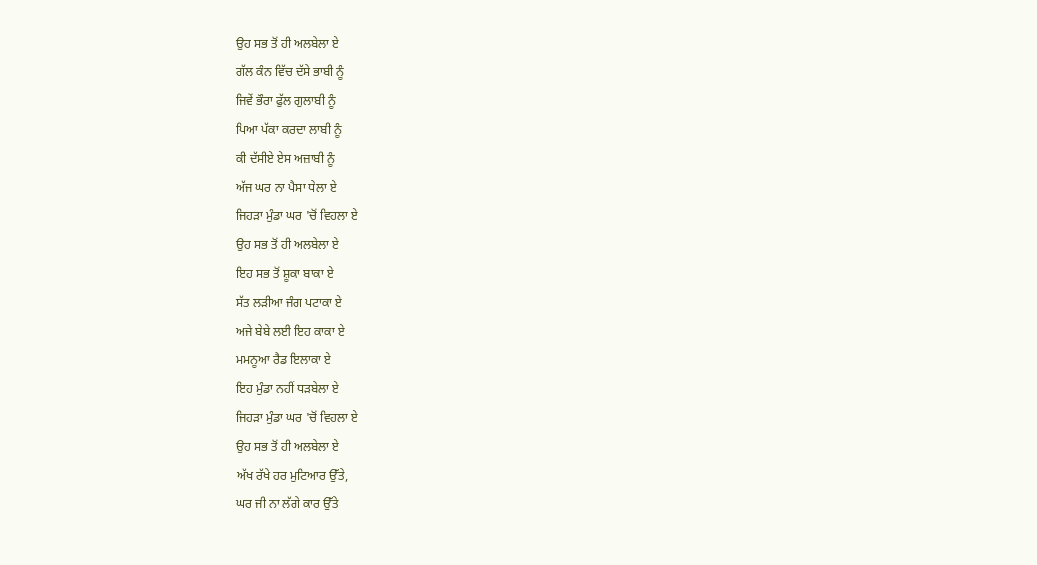ਉਹ ਸਭ ਤੋਂ ਹੀ ਅਲਬੇਲਾ ਏ
ਗੱਲ ਕੰਨ ਵਿੱਚ ਦੱਸੇ ਭਾਬੀ ਨੂੰ
ਜਿਵੇਂ ਭੌਰਾ ਫੁੱਲ ਗੁਲਾਬੀ ਨੂੰ
ਪਿਆ ਪੱਕਾ ਕਰਦਾ ਲਾਬੀ ਨੂੰ
ਕੀ ਦੱਸੀਏ ਏਸ ਅਜ਼ਾਬੀ ਨੂੰ
ਅੱਜ ਘਰ ਨਾ ਪੈਸਾ ਧੇਲਾ ਏ
ਜਿਹੜਾ ਮੁੰਡਾ ਘਰ 'ਚੋਂ ਵਿਹਲਾ ਏ
ਉਹ ਸਭ ਤੋਂ ਹੀ ਅਲਬੇਲਾ ਏ
ਇਹ ਸਭ ਤੋਂ ਸ਼ੂਕਾ ਬਾਕਾ ਏ
ਸੱਤ ਲੜੀਆ ਜੰਗ ਪਟਾਕਾ ਏ
ਅਜੇ ਬੇਬੇ ਲਈ ਇਹ ਕਾਕਾ ਏ
ਮਮਨੂਆ ਰੈਡ ਇਲਾਕਾ ਏ
ਇਹ ਮੁੰਡਾ ਨਹੀਂ ਧੜਬੇਲਾ ਏ
ਜਿਹੜਾ ਮੁੰਡਾ ਘਰ 'ਚੋਂ ਵਿਹਲਾ ਏ
ਉਹ ਸਭ ਤੋਂ ਹੀ ਅਲਬੇਲਾ ਏ
ਅੱਖ ਰੱਖੇ ਹਰ ਮੁਟਿਆਰ ਉੱਤੇ,
ਘਰ ਜੀ ਨਾ ਲੱਗੇ ਕਾਰ ਉੱਤੇ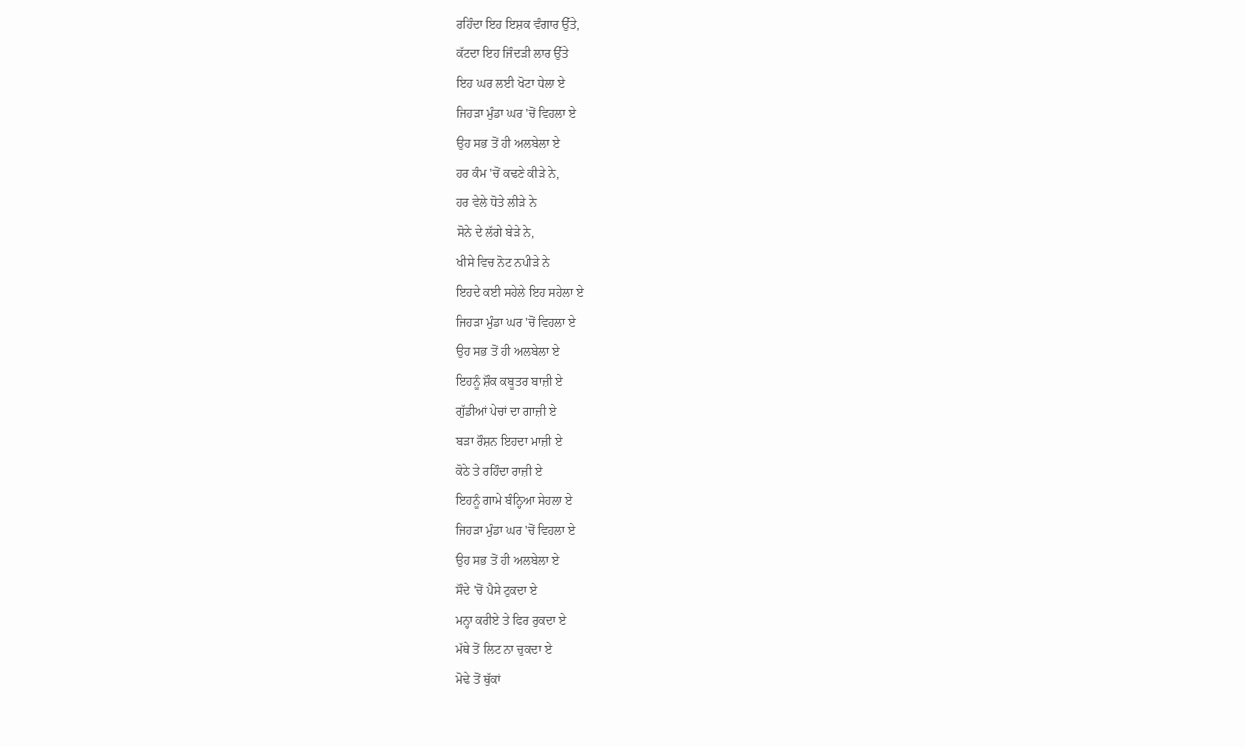ਰਹਿੰਦਾ ਇਹ ਇਸ਼ਕ ਵੰਗਾਰ ਉੱਤੇ,
ਕੱਟਦਾ ਇਹ ਜਿੰਦੜੀ ਲਾਰ ਉੱਤੇ
ਇਹ ਘਰ ਲਈ ਖੋਟਾ ਧੇਲਾ ਏ
ਜਿਹੜਾ ਮੁੰਡਾ ਘਰ 'ਚੋਂ ਵਿਹਲਾ ਏ
ਉਹ ਸਭ ਤੋਂ ਹੀ ਅਲਬੇਲਾ ਏ
ਹਰ ਕੰਮ 'ਚੋਂ ਕਢਣੇ ਕੀੜੇ ਨੇ,
ਹਰ ਵੇਲੇ ਧੋਤੇ ਲੀੜੇ ਨੇ
ਸੋਨੇ ਦੇ ਲੱਗੇ ਬੇੜੇ ਨੇ,
ਖੀਸੇ ਵਿਚ ਨੋਟ ਨਪੀੜੇ ਨੇ
ਇਹਦੇ ਕਈ ਸਹੇਲੇ ਇਹ ਸਹੇਲਾ ਏ
ਜਿਹੜਾ ਮੁੰਡਾ ਘਰ 'ਚੋਂ ਵਿਹਲਾ ਏ
ਉਹ ਸਭ ਤੋਂ ਹੀ ਅਲਬੇਲਾ ਏ
ਇਹਨੂੰ ਸ਼ੌਕ ਕਬੂਤਰ ਬਾਜ਼ੀ ਏ
ਗੁੱਡੀਆਂ ਪੇਚਾਂ ਦਾ ਗਾਜ਼ੀ ਏ
ਬੜਾ ਰੌਸ਼ਨ ਇਹਦਾ ਮਾਜ਼ੀ ਏ
ਕੋਠੇ ਤੇ ਰਹਿੰਦਾ ਰਾਜ਼ੀ ਏ
ਇਹਨੂੰ ਗਾਮੇ ਬੰਨ੍ਹਿਆ ਸੇਹਲਾ ਏ
ਜਿਹੜਾ ਮੁੰਡਾ ਘਰ 'ਚੋਂ ਵਿਹਲਾ ਏ
ਉਹ ਸਭ ਤੋਂ ਹੀ ਅਲਬੇਲਾ ਏ
ਸੌਦੇ 'ਚੋਂ ਪੈਸੇ ਟੁਕਦਾ ਏ
ਮਨ੍ਹਾ ਕਰੀਏ ਤੇ ਫਿਰ ਰੁਕਦਾ ਏ
ਮੱਥੇ ਤੋਂ ਲਿਟ ਨਾ ਚੁਕਦਾ ਏ
ਮੋਢੇ ਤੋਂ ਥੁੱਕਾਂ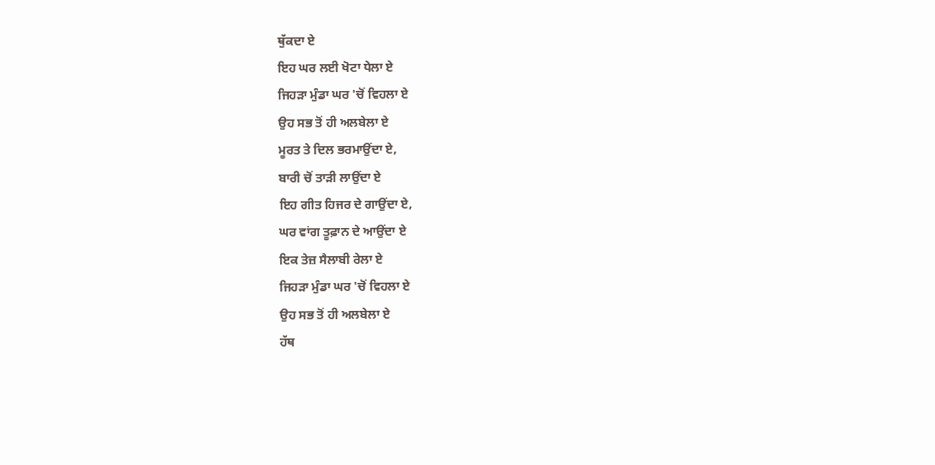ਥੁੱਕਦਾ ਏ
ਇਹ ਘਰ ਲਈ ਖੋਟਾ ਧੇਲਾ ਏ
ਜਿਹੜਾ ਮੁੰਡਾ ਘਰ 'ਚੋਂ ਵਿਹਲਾ ਏ
ਉਹ ਸਭ ਤੋਂ ਹੀ ਅਲਬੇਲਾ ਏ
ਮੂਰਤ ਤੇ ਦਿਲ ਭਰਮਾਉਂਦਾ ਏ,
ਬਾਰੀ ਚੋਂ ਤਾੜੀ ਲਾਉਂਦਾ ਏ
ਇਹ ਗੀਤ ਹਿਜਰ ਦੇ ਗਾਉਂਦਾ ਏ,
ਘਰ ਵਾਂਗ ਤੂਫ਼ਾਨ ਦੇ ਆਉਂਦਾ ਏ
ਇਕ ਤੇਜ਼ ਸੈਲਾਬੀ ਰੇਲਾ ਏ
ਜਿਹੜਾ ਮੁੰਡਾ ਘਰ 'ਚੋਂ ਵਿਹਲਾ ਏ
ਉਹ ਸਭ ਤੋਂ ਹੀ ਅਲਬੇਲਾ ਏ
ਹੱਥ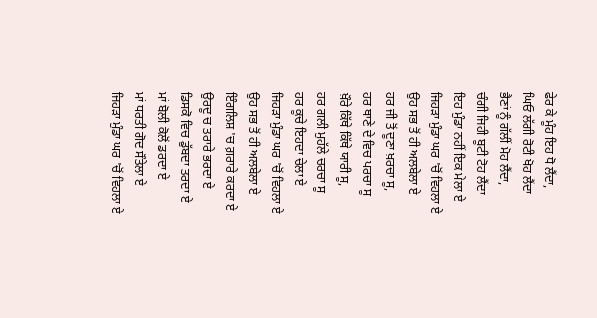ਫੇਰ ਕੇ ਮੂੰਹ ਇਹ ਧੋ ਲੈਂਦਾ,
ਘਿਓ ਲੱਗੀ ਰੋਟੀ ਖੋਹ ਲੈਂਦਾ
ਭੈਣਾਂ ਨੂੰ ਗੱਲੀਂ ਮੋਹ ਲੈਂਦਾ,
ਚੰਗੀ ਜਿਹੀ ਬੂਟੀ ਟੋਹ ਲੈਂਦਾ
ਇਹ ਮੁੰਡਾ ਨਹੀਂ ਇਕ ਮੇਲਾ ਏ
ਜਿਹੜਾ ਮੁੰਡਾ ਘਰ 'ਚੋਂ ਵਿਹਲਾ ਏ
ਉਹ ਸਭ ਤੋਂ ਹੀ ਅਲਬੇਲਾ ਏ
ਹਰ ਜੀ ਤੋਂ ਦੂਣਾ ਖ਼ਰਚਾ ਸੂ,
ਹਰ ਥਾਣੇ ਦੇ ਵਿਚ ਪਰਚਾ ਸੂ
ਖ਼ੌਰੇ ਕਿੱਥੇ ਕਿੱਥੇ ਯਾਰੀ ਸੂ,
ਹਰ ਗਲੀ ਮੁਹੱਲੇ ਚਰਚਾ ਸੂ
ਹਰ ਕੂਚੇ ਇਹਦਾ ਚੇਲਾ ਏ
ਜਿਹੜਾ ਮੁੰਡਾ ਘਰ 'ਚੋਂ ਵਿਹਲਾ ਏ
ਉਹ ਸਭ ਤੋਂ ਹੀ ਅਲਬੇਲਾ ਏ
ਇੰਗਲਿਸ਼ 'ਚ ਗ਼ਰਾਰੇ ਕਰਦਾ ਏ
ਉਰਦੂ ਚ ਤਰਾਰੇ ਭਰਦਾ ਏ
ਡਿਸਕੋ ਵਿਚ ਡੁੱਬਦਾ ਤਰਦਾ ਏ
ਮਾਂ ਬੋਲੀ ਕੋਲੋਂ ਡਰਦਾ ਏ
ਮਾਂ ਧਰਤੀ ਗੋਦ ਸੌਤੇਲਾ ਏ
ਜਿਹੜਾ ਮੁੰਡਾ ਘਰ 'ਚੋਂ ਵਿਹਲਾ ਏ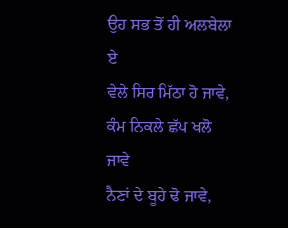ਉਹ ਸਭ ਤੋਂ ਹੀ ਅਲਬੇਲਾ ਏ
ਵੇਲੇ ਸਿਰ ਮਿੱਠਾ ਹੋ ਜਾਵੇ,
ਕੰਮ ਨਿਕਲੇ ਛੱਪ ਖਲੋ ਜਾਵੇ
ਨੈਣਾਂ ਦੇ ਬੂਹੇ ਢੋ ਜਾਵੇ,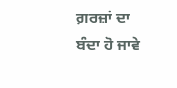ਗ਼ਰਜ਼ਾਂ ਦਾ ਬੰਦਾ ਹੋ ਜਾਵੇ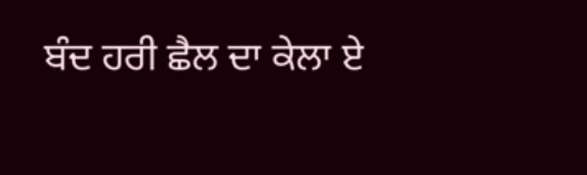ਬੰਦ ਹਰੀ ਛੈਲ ਦਾ ਕੇਲਾ ਏ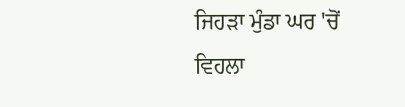ਜਿਹੜਾ ਮੁੰਡਾ ਘਰ 'ਚੋਂ ਵਿਹਲਾ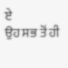ਏ
ਉਹ ਸਭ ਤੋਂ ਹੀ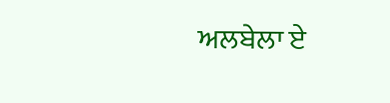ਅਲਬੇਲਾ ਏ